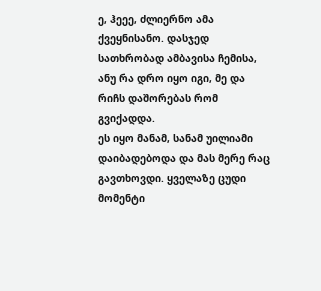ე, ჰეეე, ძლიერნო ამა ქვეყნისანო. დასჯედ სათხრობად ამბავისა ჩემისა, ანუ რა დრო იყო იგი, მე და რიჩს დაშორებას რომ გვიქადდა.
ეს იყო მანამ, სანამ უილიამი დაიბადებოდა და მას მერე რაც გავთხოვდი. ყველაზე ცუდი მომენტი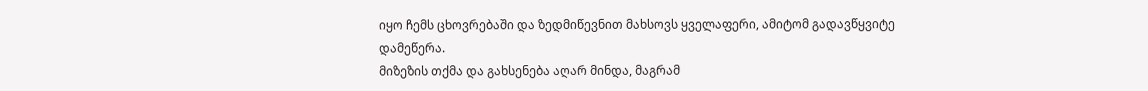იყო ჩემს ცხოვრებაში და ზედმიწევნით მახსოვს ყველაფერი, ამიტომ გადავწყვიტე დამეწერა.
მიზეზის თქმა და გახსენება აღარ მინდა, მაგრამ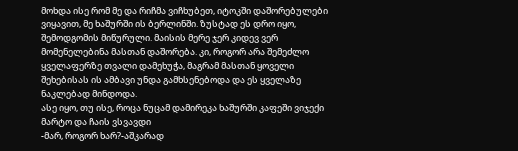მოხდა ისე რომ მე და რიჩმა ვიჩხუბეთ, იტოკში დაშორებულები ვიყავით, მე ხაშურში ის ბერლინში. ზუსტად ეს დრო იყო, შემოდგომის მიწურული. მაისის მერე ჯერ კიდევ ვერ მომენელებინა მასთან დაშორება. კი, როგორ არა შემეძლო ყველაფერზე თვალი დამეხუჭა, მაგრამ მასთან ყოველი შეხებისას ის ამბავი უნდა გამხსენებოდა და ეს ყველაზე ნაკლებად მინდოდა.
ასე იყო, თუ ისე, როცა ნუცამ დამირეკა ხაშურში კაფეში ვიჯექი მარტო და ჩაის ვსვავდი
-მარ, როგორ ხარ?-აშკარად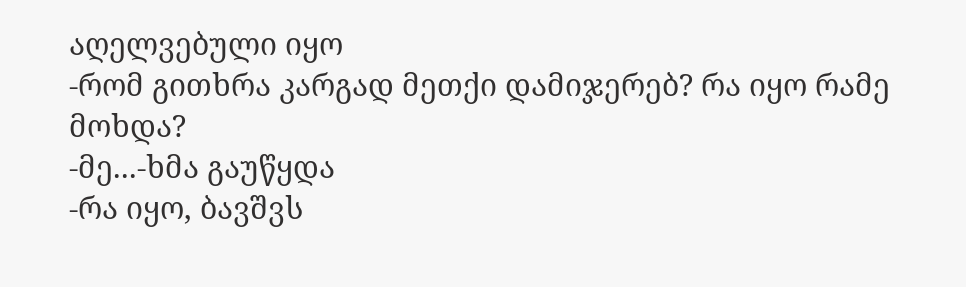აღელვებული იყო
-რომ გითხრა კარგად მეთქი დამიჯერებ? რა იყო რამე მოხდა?
-მე...-ხმა გაუწყდა
-რა იყო, ბავშვს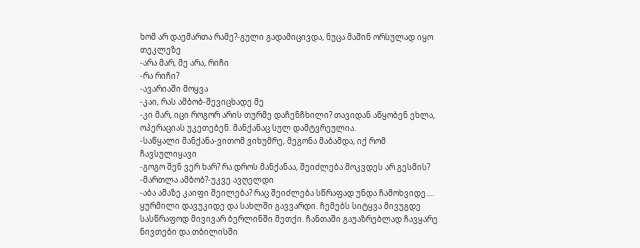ხომ არ დაემართა რამე?-გული გადამიცივდა, ნუცა მაშინ ორსულად იყო თეკლეზე
-არა მარ, მე არა, რიჩი
-რა რიჩი?
-ავარიაში მოყვა
-კაი, რას ამბობ-შევიცხადე მე
-კი მარ, იცი როგორ არის თურმე დაჩენჩხილი? თავიდან აწყობენ ეხლა, ოპერაციას უკეთებენ. მანქანაც სულ დამტვრეულია.
-საწყალი მანქანა-ვითომ ვიხუმრე, მეგონა მაბამდა, იქ რომ ჩავსულიყავი
-გოგო შენ ვერ ხარ? რა დროს მანქანაა, შეიძლება მოკვდეს არ გესმის?
-მართლა ამბობ?-უკვე ავღელდი
-აბა ამაზე კაიფი შეილება? რაც შეიძლება სწრაფად უნდა ჩამოხვიდე....
ყურმილი დავუკიდე და სახლში გავვარდი. ჩემებს სიტყვა მივუგდე სასწრაფოდ მივივარ ბერლინში მეთქი. ჩანთაში გაუაზრებლად ჩავყარე ნივთები და თბილისში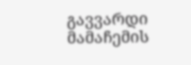გავვარდი მამაჩემის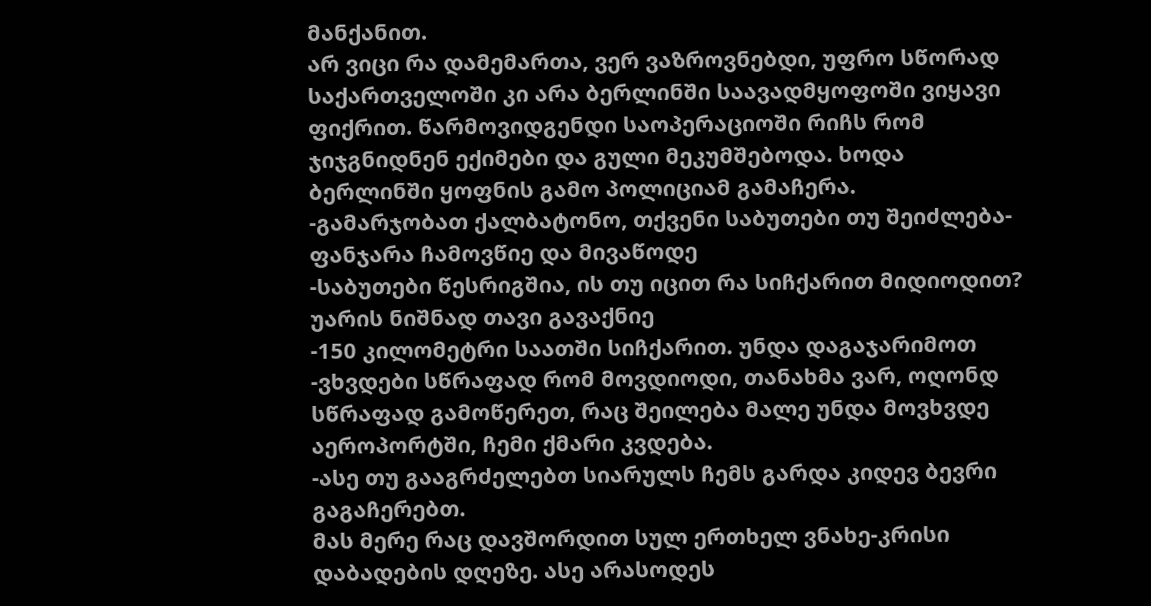მანქანით.
არ ვიცი რა დამემართა, ვერ ვაზროვნებდი, უფრო სწორად საქართველოში კი არა ბერლინში საავადმყოფოში ვიყავი ფიქრით. წარმოვიდგენდი საოპერაციოში რიჩს რომ ჯიჯგნიდნენ ექიმები და გული მეკუმშებოდა. ხოდა ბერლინში ყოფნის გამო პოლიციამ გამაჩერა.
-გამარჯობათ ქალბატონო, თქვენი საბუთები თუ შეიძლება-ფანჯარა ჩამოვწიე და მივაწოდე
-საბუთები წესრიგშია, ის თუ იცით რა სიჩქარით მიდიოდით?
უარის ნიშნად თავი გავაქნიე
-150 კილომეტრი საათში სიჩქარით. უნდა დაგაჯარიმოთ
-ვხვდები სწრაფად რომ მოვდიოდი, თანახმა ვარ, ოღონდ სწრაფად გამოწერეთ, რაც შეილება მალე უნდა მოვხვდე აეროპორტში, ჩემი ქმარი კვდება.
-ასე თუ გააგრძელებთ სიარულს ჩემს გარდა კიდევ ბევრი გაგაჩერებთ.
მას მერე რაც დავშორდით სულ ერთხელ ვნახე-კრისი დაბადების დღეზე. ასე არასოდეს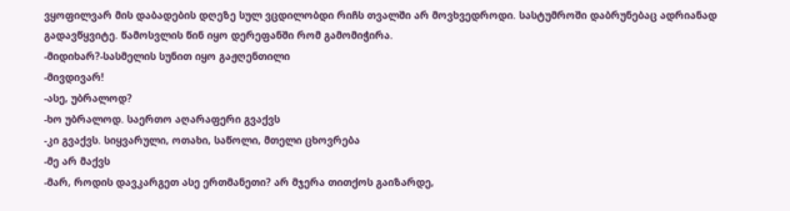ვყოფილვარ მის დაბადების დღეზე სულ ვცდილობდი რიჩს თვალში არ მოვხვედროდი. სასტუმროში დაბრუნებაც ადრიანად გადავწყვიტე. წამოსვლის წინ იყო დერეფანში რომ გამომიჭირა.
-მიდიხარ?-სასმელის სუნით იყო გაჟღენთილი
-მივდივარ!
-ასე, უბრალოდ?
-ხო უბრალოდ. საერთო აღარაფერი გვაქვს
-კი გვაქვს. სიყვარული, ოთახი, საწოლი, მთელი ცხოვრება
-მე არ მაქვს
-მარ, როდის დავკარგეთ ასე ერთმანეთი? არ მჯერა თითქოს გაიზარდე,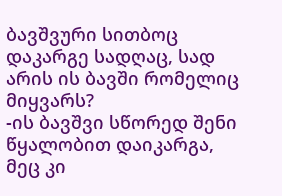ბავშვური სითბოც დაკარგე სადღაც, სად არის ის ბავში რომელიც მიყვარს?
-ის ბავშვი სწორედ შენი წყალობით დაიკარგა, მეც კი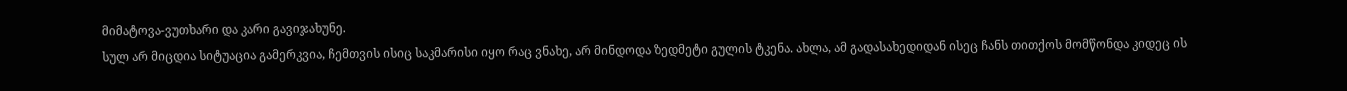მიმატოვა-ვუთხარი და კარი გავიჯახუნე.
სულ არ მიცდია სიტუაცია გამერკვია, ჩემთვის ისიც საკმარისი იყო რაც ვნახე, არ მინდოდა ზედმეტი გულის ტკენა. ახლა, ამ გადასახედიდან ისეც ჩანს თითქოს მომწონდა კიდეც ის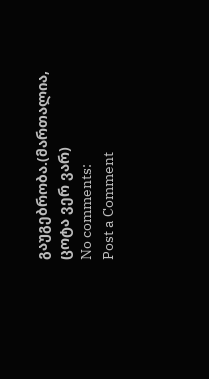გაუგებრობა.(მართალია, ცოტა ვერ ვარ)
No comments:
Post a Comment